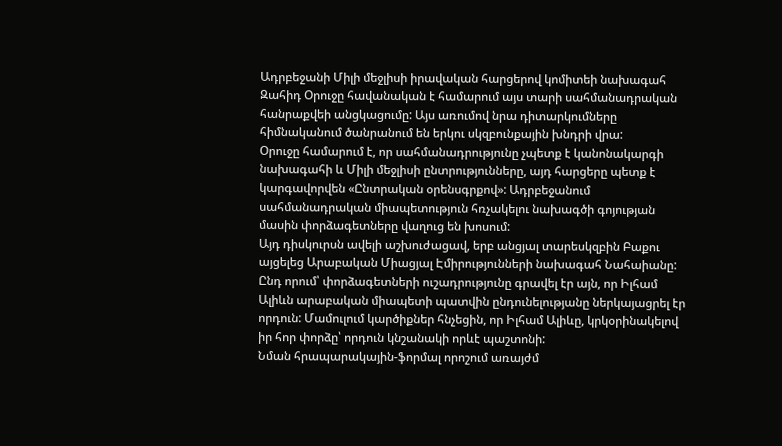Ադրբեջանի Միլի մեջլիսի իրավական հարցերով կոմիտեի նախագահ Զահիդ Օրուջը հավանական է համարում այս տարի սահմանադրական հանրաքվեի անցկացումը: Այս առումով նրա դիտարկումները հիմնականում ծանրանում են երկու սկզբունքային խնդրի վրա:
Օրուջը համարում է, որ սահմանադրությունը չպետք է կանոնակարգի նախագահի և Միլի մեջլիսի ընտրությունները, այդ հարցերը պետք է կարգավորվեն «Ընտրական օրենսգրքով»: Ադրբեջանում սահմանադրական միապետություն հռչակելու նախագծի գոյության մասին փորձագետները վաղուց են խոսում:
Այդ դիսկուրսն ավելի աշխուժացավ, երբ անցյալ տարեսկզբին Բաքու այցելեց Արաբական Միացյալ Էմիրությունների նախագահ Նահաիանը: Ընդ որում՝ փորձագետների ուշադրությունը գրավել էր այն, որ Իլհամ Ալիևն արաբական միապետի պատվին ընդունելությանը ներկայացրել էր որդուն: Մամուլում կարծիքներ հնչեցին, որ Իլհամ Ալիևը, կրկօրինակելով իր հոր փորձը՝ որդուն կնշանակի որևէ պաշտոնի:
Նման հրապարակային-ֆորմալ որոշում առայժմ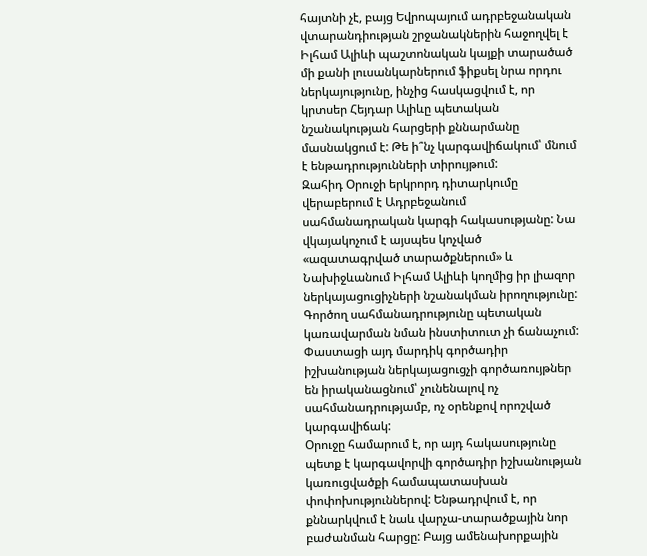հայտնի չէ, բայց Եվրոպայում ադրբեջանական վտարանդիության շրջանակներին հաջողվել է Իլհամ Ալիևի պաշտոնական կայքի տարածած մի քանի լուսանկարներում ֆիքսել նրա որդու ներկայությունը, ինչից հասկացվում է, որ կրտսեր Հեյդար Ալիևը պետական նշանակության հարցերի քննարմանը մասնակցում է: Թե ի՞նչ կարգավիճակում՝ մնում է ենթադրությունների տիրույթում:
Զահիդ Օրուջի երկրորդ դիտարկումը վերաբերում է Ադրբեջանում սահմանադրական կարգի հակասությանը: Նա վկայակոչում է այսպես կոչված «ազատագրված տարածքներում» և Նախիջևանում Իլհամ Ալիևի կողմից իր լիազոր ներկայացուցիչների նշանակման իրողությունը: Գործող սահմանադրությունը պետական կառավարման նման ինստիտուտ չի ճանաչում: Փաստացի այդ մարդիկ գործադիր իշխանության ներկայացուցչի գործառույթներ են իրականացնում՝ չունենալով ոչ սահմանադրությամբ, ոչ օրենքով որոշված կարգավիճակ:
Օրուջը համարում է, որ այդ հակասությունը պետք է կարգավորվի գործադիր իշխանության կառուցվածքի համապատասխան փոփոխություններով: Ենթադրվում է, որ քննարկվում է նաև վարչա-տարածքային նոր բաժանման հարցը: Բայց ամենախորքային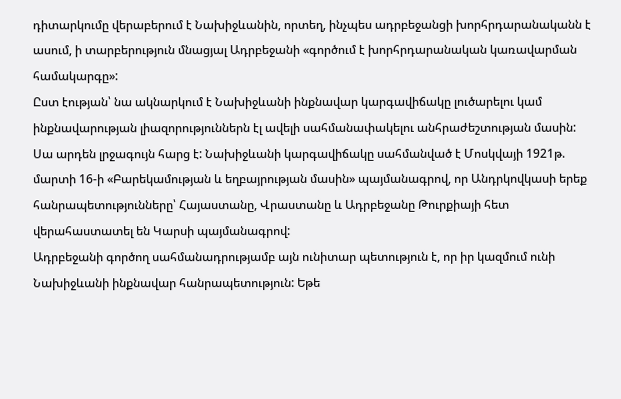դիտարկումը վերաբերում է Նախիջևանին, որտեղ, ինչպես ադրբեջանցի խորհրդարանականն է ասում, ի տարբերություն մնացյալ Ադրբեջանի «գործում է խորհրդարանական կառավարման համակարգը»:
Ըստ էության՝ նա ակնարկում է Նախիջևանի ինքնավար կարգավիճակը լուծարելու կամ ինքնավարության լիազորություններն էլ ավելի սահմանափակելու անհրաժեշտության մասին: Սա արդեն լրջագույն հարց է: Նախիջևանի կարգավիճակը սահմանված է Մոսկվայի 1921թ. մարտի 16-ի «Բարեկամության և եղբայրության մասին» պայմանագրով, որ Անդրկովկասի երեք հանրապետությունները՝ Հայաստանը, Վրաստանը և Ադրբեջանը Թուրքիայի հետ վերահաստատել են Կարսի պայմանագրով:
Ադրբեջանի գործող սահմանադրությամբ այն ունիտար պետություն է, որ իր կազմում ունի Նախիջևանի ինքնավար հանրապետություն: Եթե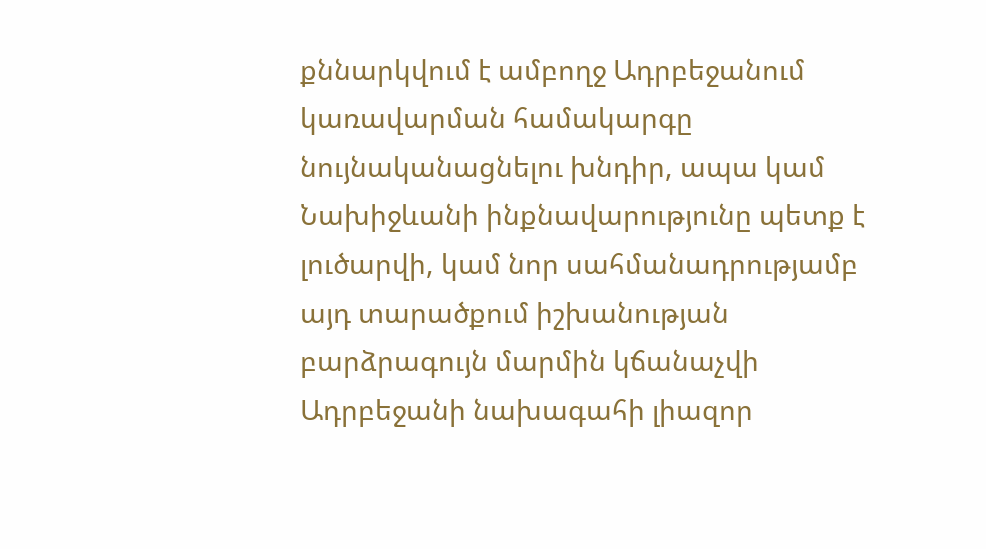քննարկվում է ամբողջ Ադրբեջանում կառավարման համակարգը նույնականացնելու խնդիր, ապա կամ Նախիջևանի ինքնավարությունը պետք է լուծարվի, կամ նոր սահմանադրությամբ այդ տարածքում իշխանության բարձրագույն մարմին կճանաչվի Ադրբեջանի նախագահի լիազոր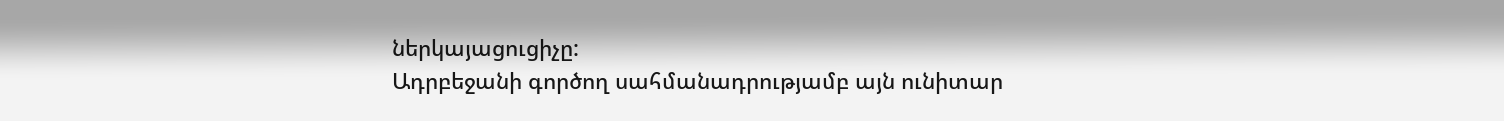ներկայացուցիչը:
Ադրբեջանի գործող սահմանադրությամբ այն ունիտար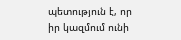պետություն է, որ իր կազմում ունի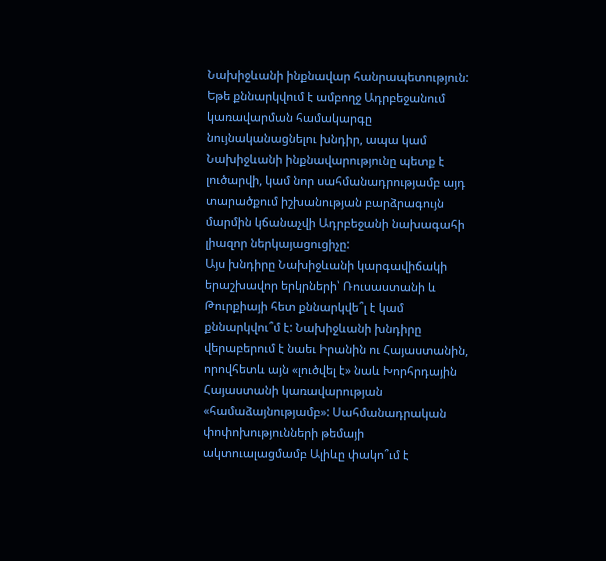Նախիջևանի ինքնավար հանրապետություն: Եթե քննարկվում է ամբողջ Ադրբեջանում կառավարման համակարգը նույնականացնելու խնդիր, ապա կամ Նախիջևանի ինքնավարությունը պետք է լուծարվի, կամ նոր սահմանադրությամբ այդ տարածքում իշխանության բարձրագույն մարմին կճանաչվի Ադրբեջանի նախագահի լիազոր ներկայացուցիչը:
Այս խնդիրը Նախիջևանի կարգավիճակի երաշխավոր երկրների՝ Ռուսաստանի և Թուրքիայի հետ քննարկվե՞լ է կամ քննարկվու՞մ է: Նախիջևանի խնդիրը վերաբերում է նաեւ Իրանին ու Հայաստանին, որովհետև այն «լուծվել է» նաև Խորհրդային Հայաստանի կառավարության «համաձայնությամբ»: Սահմանադրական փոփոխությունների թեմայի ակտուալացմամբ Ալիևը փակո՞ւմ է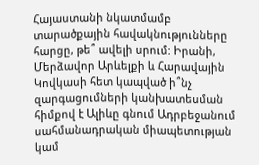Հայաստանի նկատմամբ տարածքային հավակնությունները հարցը, թե՞ ավելի սրում: Իրանի, Մերձավոր Արևելքի և Հարավային Կովկասի հետ կապված ի՞նչ զարգացումների կանխատեսման հիմքով է Ալիևը գնում Ադրբեջանում սահմանադրական միապետության կամ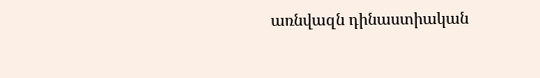առնվազն դինաստիական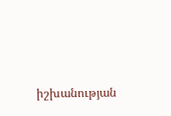իշխանության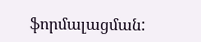ֆորմալացման: